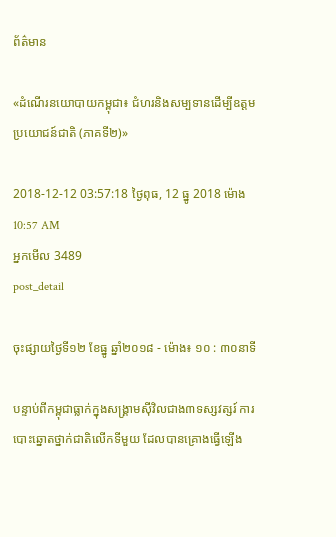ព័ត៌មាន

«ដំណើរនយោបាយកម្ពុជា៖ ជំហរនិងសម្បទានដើម្បីឧត្ដមប្រយោជន៍ជាតិ (ភាគទី២)»

2018-12-12 03:57:18 ថ្ងៃពុធ, 12 ធ្នូ 2018 ម៉ោង 10:57 AM
អ្នកមើល 3489
post_detail

ចុះផ្សាយថ្ងៃទី១២ ខែធ្នូ ឆ្នាំ២០១៨ - ម៉ោង៖ ១០ : ៣០នាទី

បន្ទាប់ពីកម្ពុជាធ្លាក់ក្នុងសង្គ្រាមស៊ីវិលជាង៣ទស្សវត្សរ៍ ការបោះឆ្នោតថ្នាក់ជាតិលើកទីមួយ ដែលបានគ្រោងធ្វើឡើង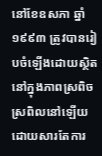នៅខែឧសភា ឆ្នាំ១៩៩៣ ត្រូវបានរៀបចំឡើងដោយស្ថិតនៅក្នុងភាពស្រពិចស្រពិលនៅឡើយ ដោយសារតែការ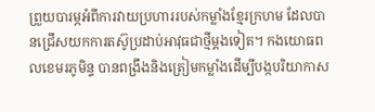ព្រួយបារម្ភអំពីការវាយប្រហាររបស់កម្លាំងខ្មែរក្រហម ដែលបានជ្រើសយកការតស៊ូប្រដាប់អាវុធជាថ្មីម្ដងទៀត។ កងយោធពលខេមរភូមិន្ទ បានពង្រឹងនិងត្រៀមកម្លាំងដើម្បីបង្កបរិយាកាស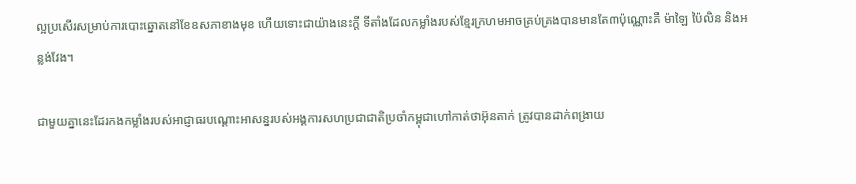ល្អប្រសើរសម្រាប់ការបោះឆ្នោតនៅខែឧសភាខាងមុខ ហើយទោះជាយ៉ាងនេះក្ដី ទីតាំងដែលកម្លាំងរបស់ខ្មែរក្រហមអាចគ្រប់គ្រងបានមានតែ៣ប៉ុណ្ណោះគឺ ម៉ាឡៃ ប៉ៃលិន និងអន្លង់វែង។

ជាមួយគ្នានេះដែរកងកម្លាំងរបស់អាជ្ញាធរបណ្ដោះអាសន្នរបស់អង្គការសហប្រជាជាតិប្រចាំកម្ពុជាហៅកាត់ថាអ៊ុនតាក់ ត្រូវបានដាក់ពង្រាយ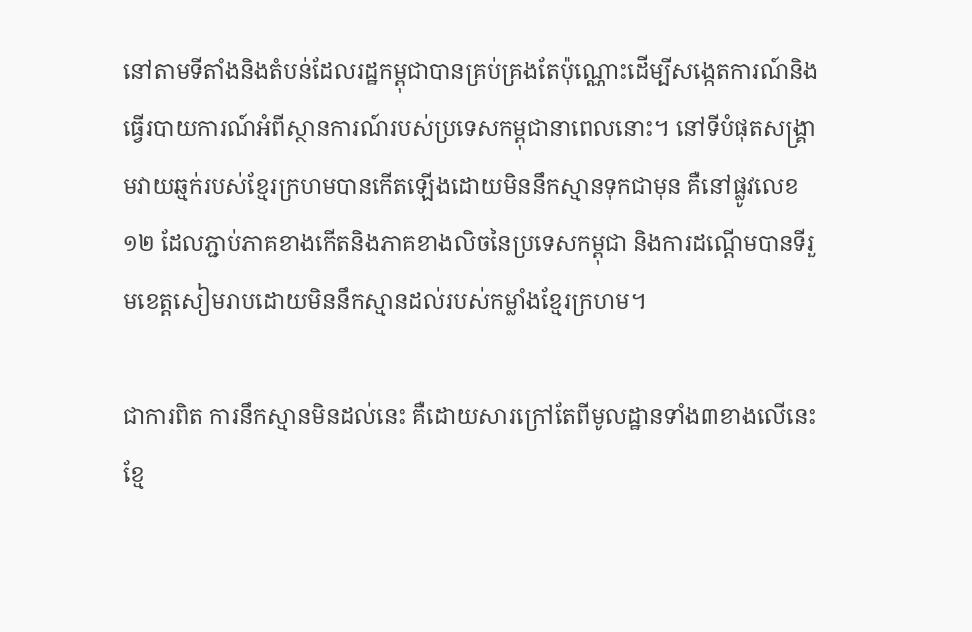នៅតាមទីតាំងនិងតំបន់ដែលរដ្ឋកម្ពុជាបានគ្រប់គ្រងតែប៉ុណ្ណោះដើម្បីសង្កេតការណ៍និងធ្វើរបាយការណ៍អំពីស្ថានការណ៍របស់ប្រទេសកម្ពុជានាពេលនោះ។ នៅទីបំផុតសង្គ្រាមវាយឆ្មក់របស់ខ្មែរក្រហមបានកើតឡើងដោយមិននឹកស្មានទុកជាមុន គឺនៅផ្លូវលេខ១២ ដែលភ្ជាប់ភាគខាងកើតនិងភាគខាងលិចនៃប្រទេសកម្ពុជា និងការដណ្ដើមបានទីរួមខេត្តសៀមរាបដោយមិននឹកស្មានដល់របស់កម្លាំងខ្មែរក្រហម។

ជាការពិត ការនឹកស្មានមិនដល់នេះ គឺដោយសារក្រៅតែពីមូលដ្ឋានទាំង៣ខាងលើនេះ ខ្មែ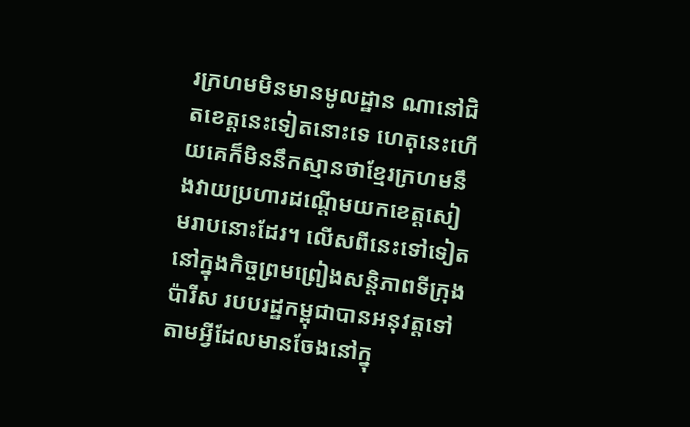រក្រហមមិនមានមូលដ្ឋាន ណានៅជិតខេត្តនេះទៀតនោះទេ ហេតុនេះហើយគេក៏មិននឹកស្មានថាខ្មែរក្រហមនឹងវាយប្រហារដណ្ដើមយកខេត្តសៀមរាបនោះដែរ។ លើសពីនេះទៅទៀត នៅក្នុងកិច្ចព្រមព្រៀងសន្តិភាពទីក្រុងប៉ារីស របបរដ្ឋកម្ពុជាបានអនុវត្តទៅតាមអ្វីដែលមានចែងនៅក្នុ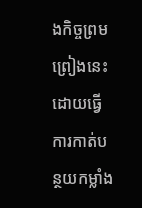ងកិច្ចព្រមព្រៀងនេះ ដោយធ្វើការកាត់បន្ថយកម្លាំង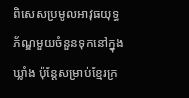ពិសេសប្រមូលអាវុធយុទ្ធភ័ណ្ឌមួយចំនួនទុកនៅក្នុងឃ្លាំង ប៉ុន្តែសម្រាប់ខ្មែរក្រ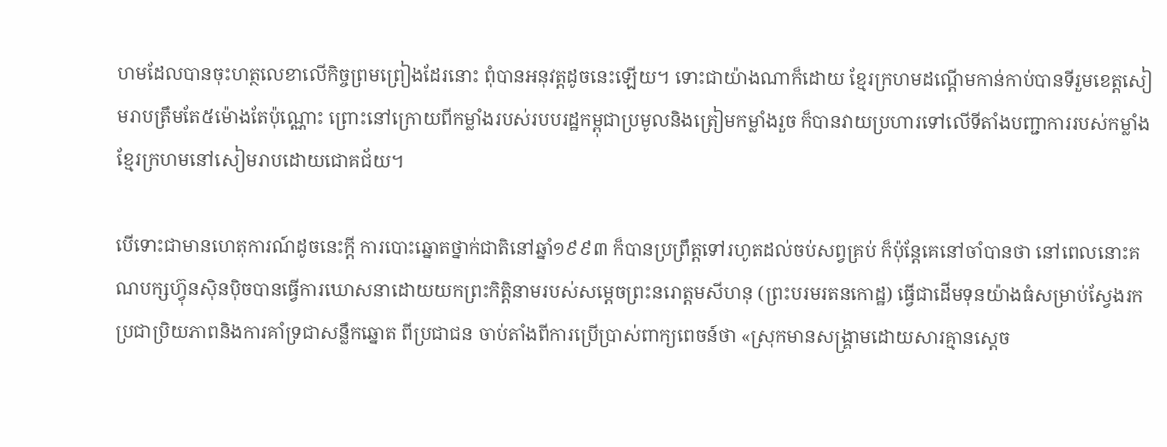ហមដែលបានចុះហត្ថលេខាលើកិច្ចព្រមព្រៀងដែរនោះ ពុំបានអនុវត្តដូចនេះឡើយ។ ទោះជាយ៉ាងណាក៏ដោយ ខ្មែរក្រហមដណ្ដើមកាន់កាប់បានទីរួមខេត្តសៀមរាបត្រឹមតែ៥ម៉ោងតែប៉ុណ្ណោះ ព្រោះនៅក្រោយពីកម្លាំងរបស់របបរដ្ឋកម្ពុជាប្រមូលនិងត្រៀមកម្លាំងរួច ក៏បានវាយប្រហារទៅលើទីតាំងបញ្ជាការរបស់កម្លាំងខ្មែរក្រហមនៅសៀមរាបដោយជោគជ័យ។

បើទោះជាមានហេតុការណ៍ដូចនេះក្ដី ការបោះឆ្នោតថ្នាក់ជាតិនៅឆ្នាំ១៩៩៣ ក៏បានប្រព្រឹត្តទៅរហូតដល់ចប់សព្វគ្រប់ ក៏ប៉ុន្តែគេនៅចាំបានថា នៅពេលនោះគណបក្សហ្វ៊ុនស៊ិនប៉ិចបានធ្វើការឃោសនាដោយយកព្រះកិត្តិនាមរបស់សម្ដេចព្រះនរោត្ដមសីហនុ (ព្រះបរមរតនកោដ្ឋ) ធ្វើជាដើមទុនយ៉ាងធំសម្រាប់ស្វែងរកប្រជាប្រិយភាពនិងការគាំទ្រជាសន្លឹកឆ្នោត ពីប្រជាជន ចាប់តាំងពីការប្រើប្រាស់ពាក្យពេចន៍ថា «ស្រុកមានសង្គ្រាមដោយសារគ្មានស្ដេច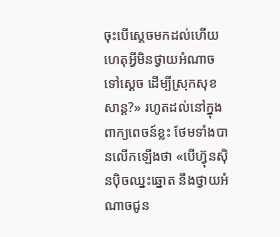ចុះបើស្ដេចមកដល់ហើយ ហេតុអ្វីមិនថ្វាយអំណាចទៅស្ដេច ដើម្បីស្រុកសុខសាន្ត?» រហូតដល់នៅក្នុងពាក្យពេចន៍ខ្លះ ថែមទាំងបានលើកឡើងថា «បើហ្វ៊ុនស៊ិនប៉ិចឈ្នះឆ្នោត នឹងថ្វាយអំណាចជូន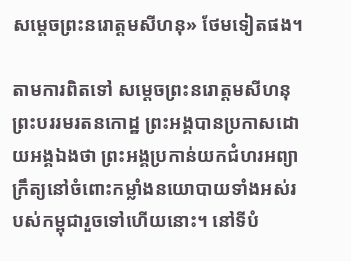សម្ដេចព្រះនរោត្ដមសីហនុ» ថែមទៀតផង។

តាមការពិតទៅ សម្ដេចព្រះនរោត្ដមសីហនុ ព្រះបររមរតនកោដ្ឋ ព្រះអង្គបានប្រកាសដោយអង្គឯងថា ព្រះអង្គប្រកាន់យកជំហរអព្យាក្រឹត្យនៅចំពោះកម្លាំងនយោបាយទាំងអស់របស់កម្ពុជារួចទៅហើយនោះ។ នៅទីបំ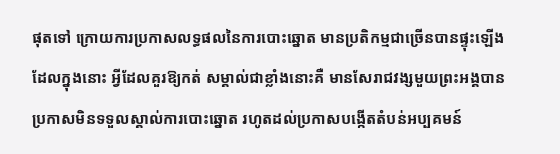ផុតទៅ ក្រោយការប្រកាសលទ្ធផលនៃការបោះឆ្នោត មានប្រតិកម្មជាច្រើនបានផ្ទុះឡើង ដែលក្នុងនោះ អ្វីដែលគួរឱ្យកត់ សម្គាល់ជាខ្លាំងនោះគឺ មានសែរាជវង្សមួយព្រះអង្គបានប្រកាសមិនទទួលស្គាល់ការបោះឆ្នោត រហូតដល់ប្រកាសបង្កើតតំបន់អប្បគមន៍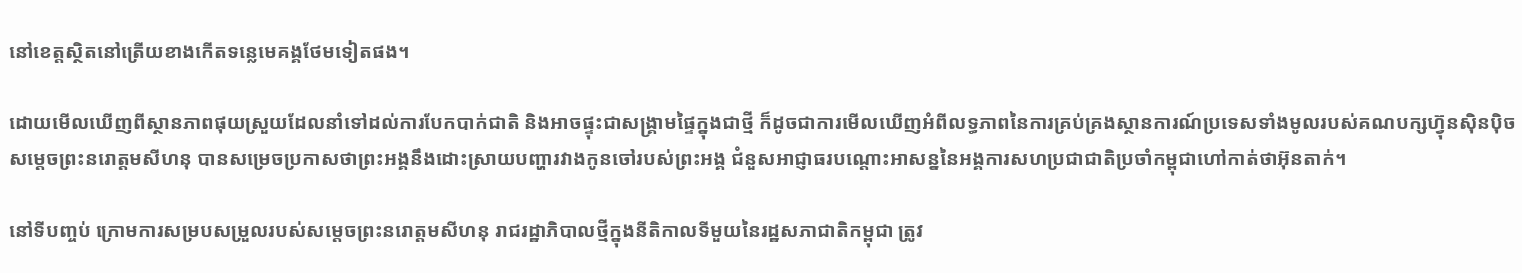នៅខេត្តស្ថិតនៅត្រើយខាងកើតទន្លេមេគង្គថែមទៀតផង។

ដោយមើលឃើញពីស្ថានភាពផុយស្រួយដែលនាំទៅដល់ការបែកបាក់ជាតិ និងអាចផ្ទុះជាសង្គ្រាមផ្ទៃក្នុងជាថ្មី ក៏ដូចជាការមើលឃើញអំពីលទ្ធភាពនៃការគ្រប់គ្រងស្ថានការណ៍ប្រទេសទាំងមូលរបស់គណបក្សហ្វ៊ុនស៊ិនប៉ិច សម្ដេចព្រះនរោត្ដមសីហនុ បានសម្រេចប្រកាសថាព្រះអង្គនឹងដោះស្រាយបញ្ហារវាងកូនចៅរបស់ព្រះអង្គ ជំនួសអាជ្ញាធរបណ្ដោះអាសន្ននៃអង្គការសហប្រជាជាតិប្រចាំកម្ពុជាហៅកាត់ថាអ៊ុនតាក់។

នៅទីបញ្ចប់ ក្រោមការសម្របសម្រួលរបស់សម្ដេចព្រះនរោត្ដមសីហនុ រាជរដ្ឋាភិបាលថ្មីក្នុងនីតិកាលទីមួយនៃរដ្ឋសភាជាតិកម្ពុជា ត្រូវ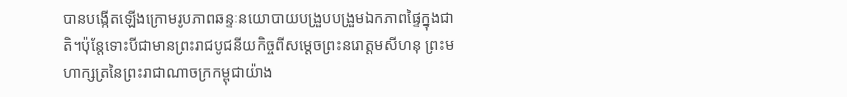បានបង្កើតឡើងក្រោមរូបភាពឆន្ទៈនយោបាយបង្រួបបង្រួមឯកភាពផ្ទៃក្នុងជាតិ។ប៉ុន្តែទោះបីជាមានព្រះរាជបូជនីយកិច្ចពីសម្ដេចព្រះនរោត្ដមសីហនុ ព្រះមហាក្សត្រនៃព្រះរាជាណាចក្រកម្ពុជាយ៉ាង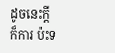ដូចនេះក្ដី ក៏ការ ប៉ះទ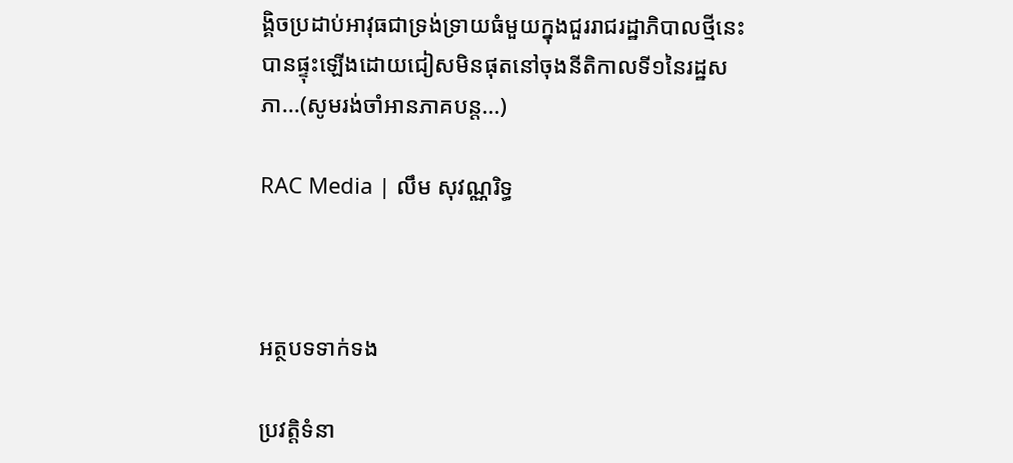ង្គិចប្រដាប់អាវុធជាទ្រង់ទ្រាយធំមួយក្នុងជួររាជរដ្ឋាភិបាលថ្មីនេះ បានផ្ទុះឡើងដោយជៀសមិនផុតនៅចុងនីតិកាលទី១នៃរដ្ឋសភា...(សូមរង់ចាំអានភាគបន្ត...)

RAC Media | លឹម សុវណ្ណរិទ្ធ



អត្ថបទទាក់ទង

ប្រវត្តិទំនា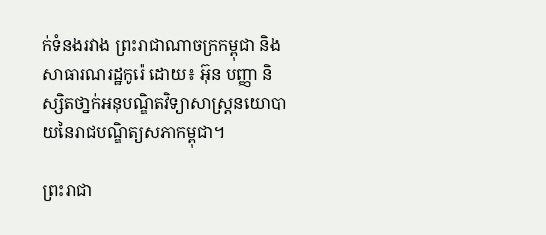ក់ទំនងរវាង ព្រះរាជាណាចក្រកម្ពុជា និង សាធារណរដ្ឋកូរ៉េ ដោយ៖ អ៊ុន បញ្ញា និស្សិតថា្នក់អនុបណ្ឌិតវិទ្យាសាស្ត្រនយោបាយនៃរាជបណ្ឌិត្យសភាកម្ពុជា។

ព្រះរាជា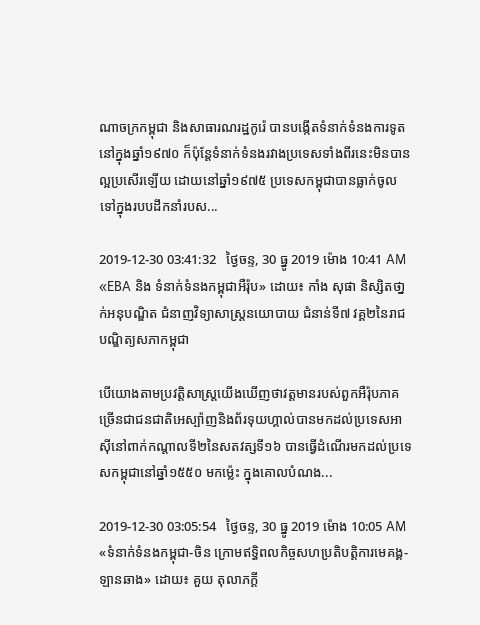ណាចក្រកម្ពុជា និងសាធារណរដ្ឋកូរ៉េ បានបង្កើតទំនាក់ទំនងការទូតនៅក្នុងឆ្នាំ១៩៧០ ក៏ប៉ុន្តែទំនាក់ទំនងរវាងប្រទេសទាំងពីរនេះមិនបានល្អប្រសើរឡើយ ដោយនៅឆ្នាំ១៩៧៥ ប្រទេសកម្ពុជាបានធ្លាក់ចូលទៅក្នុងរបបដឹកនាំរបស...

2019-12-30 03:41:32   ថ្ងៃចន្ទ, 30 ធ្នូ 2019 ម៉ោង 10:41 AM
«EBA និង ទំនាក់ទំនងកម្ពុជាអឺរ៉ុប» ដោយ៖ កាំង សុផា និស្សិតថា្នក់អនុបណ្ឌិត ជំនាញវិទ្យាសាស្រ្តនយោបាយ ជំនាន់ទី៧ វគ្គ២នៃរាជ បណ្ឌិត្យសភាកម្ពុជា

បើយោងតាមប្រវត្តិសាស្រ្តយើងឃើញថាវត្តមានរបស់ពួកអឺរ៉ុបភាគច្រើនជាជនជាតិអេស្ប៉ាញនិងព័រទុយហ្គាល់បានមកដល់ប្រទេសអាស៊ីនៅពាក់កណ្តាលទី២នៃសតវត្សទី១៦ បានធ្វើដំណើរមកដល់ប្រទេសកម្ពុជានៅឆ្នាំ១៥៥០ មកម្ល៉េះ ក្នុងគោលបំណង...

2019-12-30 03:05:54   ថ្ងៃចន្ទ, 30 ធ្នូ 2019 ម៉ោង 10:05 AM
«ទំនាក់ទំនងកម្ពុជា-ចិន ក្រោមឥទ្ធិពលកិច្ចសហប្រតិបត្តិការមេគង្គ-ឡានឆាង» ដោយ៖ គួយ តុលាភក្ដី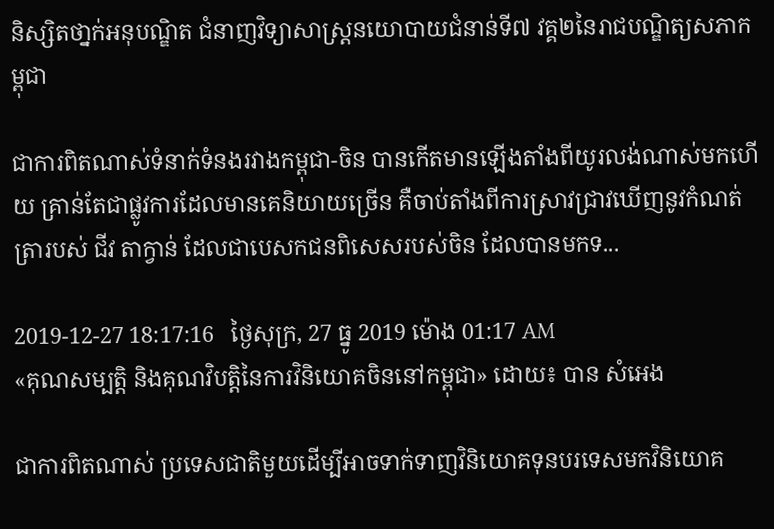និស្សិតថា្នក់អនុបណ្ឌិត ជំនាញវិទ្យាសាស្រ្តនយោបាយជំនាន់ទី៧ វគ្គ២នៃរាជបណ្ឌិត្យសភាកម្ពុជា

ជាការពិតណាស់ទំនាក់ទំនងរវាងកម្ពុជា-ចិន បានកើតមានឡើងតាំងពីយូរលង់ណាស់មកហើយ គ្រាន់តែជាផ្លូវការដែលមានគេនិយាយច្រើន គឺចាប់តាំងពីការស្រាវជ្រាវឃើញនូវកំណត់ត្រារបស់ ជីវ តាក្វាន់ ដែលជាបេសកជនពិសេសរបស់ចិន ដែលបានមកទ...

2019-12-27 18:17:16   ថ្ងៃសុក្រ, 27 ធ្នូ 2019 ម៉ោង 01:17 AM
«គុណសម្បត្តិ និងគុណវិបត្តិនៃការវិនិយោគចិននៅកម្ពុជា» ដោយ៖ បាន សំអេង

ជាការពិតណាស់ ប្រទេសជាតិមួយដើម្បីអាចទាក់ទាញវិនិយោគទុនបរទេសមកវិនិយោគ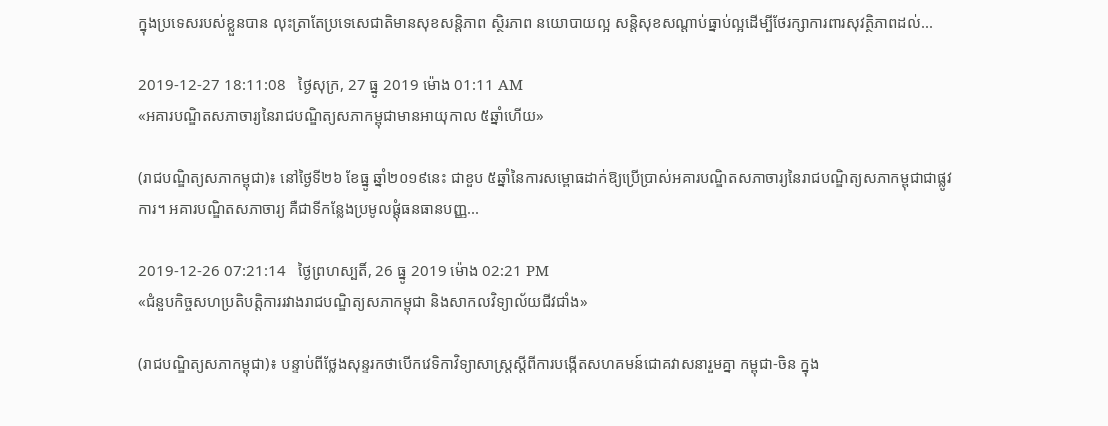ក្នុងប្រទេសរបស់ខ្លួនបាន លុះត្រាតែប្រទេសេជាតិមានសុខសន្តិភាព ស្ថិរភាព នយោបាយល្អ សន្តិសុខសណ្តាប់ធ្នាប់ល្អដើម្បីថែរក្សាការពារសុវត្ថិភាពដល់...

2019-12-27 18:11:08   ថ្ងៃសុក្រ, 27 ធ្នូ 2019 ម៉ោង 01:11 AM
«អគារបណ្ឌិតសភាចារ្យនៃរាជបណ្ឌិត្យសភាកម្ពុជាមានអាយុកាល ៥ឆ្នាំហើយ»

(រាជបណ្ឌិត្យសភាកម្ពុជា)៖ នៅថ្ងៃទី២៦ ខែធ្នូ ឆ្នាំ២០១៩នេះ ជាខួប ៥ឆ្នាំនៃការសម្ពោធដាក់ឱ្យប្រើប្រាស់អគារបណ្ឌិតសភាចារ្យនៃរាជបណ្ឌិត្យសភាកម្ពុជាជាផ្លូវការ។ អគារបណ្ឌិតសភាចារ្យ គឺជាទីកន្លែងប្រមូលផ្តុំធនធានបញ្ញ...

2019-12-26 07:21:14   ថ្ងៃព្រហស្បតិ៍, 26 ធ្នូ 2019 ម៉ោង 02:21 PM
«ជំនួបកិច្ចសហប្រតិបត្តិការរវាងរាជបណ្ឌិត្យសភាកម្ពុជា និងសាកលវិទ្យាល័យជីវជាំង»

(រាជបណ្ឌិត្យសភាកម្ពុជា)៖ បន្ទាប់ពីថ្លែងសុន្ទរកថាបើកវេទិកាវិទ្យាសាស្ត្រស្តីពីការបង្កើតសហគមន៍ជោគវាសនារួមគ្នា កម្ពុជា-ចិន ក្នុង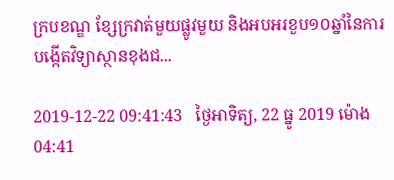ក្របខណ្ឌ ខ្សែក្រវាត់មួយផ្លូវមួយ និងអបអរខួប១០ឆ្នាំនៃការបង្កើតវិទ្យាស្ថានខុងជ...

2019-12-22 09:41:43   ថ្ងៃអាទិត្យ, 22 ធ្នូ 2019 ម៉ោង 04:41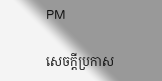PM

សេចក្តីប្រកាស